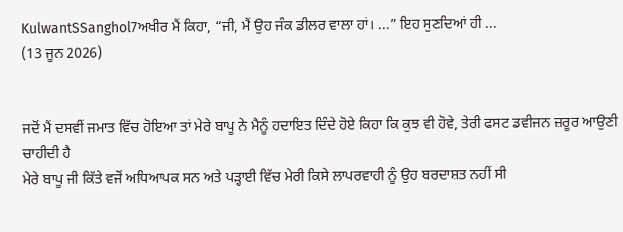KulwantSSanghol7ਅਖੀਰ ਮੈਂ ਕਿਹਾ, “ਜੀ, ਮੈਂ ਉਹ ਜੰਕ ਡੀਲਰ ਵਾਲਾ ਹਾਂ। ...” ਇਹ ਸੁਣਦਿਆਂ ਹੀ ...
(13 ਜੂਨ 2026)


ਜਦੋਂ ਮੈਂ ਦਸਵੀਂ ਜਮਾਤ ਵਿੱਚ ਹੋਇਆ ਤਾਂ ਮੇਰੇ ਬਾਪੂ ਨੇ ਮੈਨੂੰ ਹਦਾਇਤ ਦਿੰਦੇ ਹੋਏ ਕਿਹਾ ਕਿ ਕੁਝ ਵੀ ਹੋਵੇ, ਤੇਰੀ ਫਸਟ ਡਵੀਜਨ ਜ਼ਰੂਰ ਆਉਣੀ ਚਾਹੀਦੀ ਹੈ
ਮੇਰੇ ਬਾਪੂ ਜੀ ਕਿੱਤੇ ਵਜੋਂ ਅਧਿਆਪਕ ਸਨ ਅਤੇ ਪੜ੍ਹਾਈ ਵਿੱਚ ਮੇਰੀ ਕਿਸੇ ਲਾਪਰਵਾਹੀ ਨੂੰ ਉਹ ਬਰਦਾਸ਼ਤ ਨਹੀਂ ਸੀ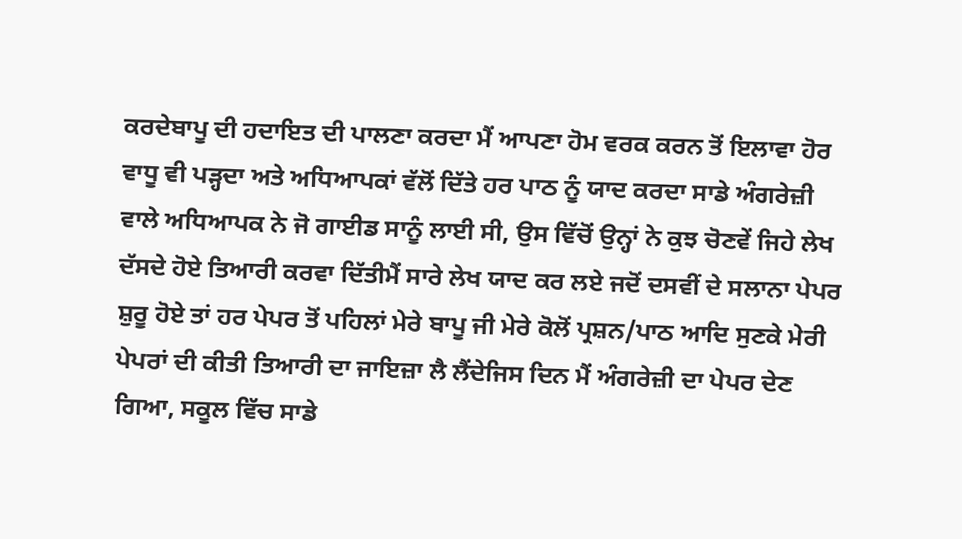ਕਰਦੇਬਾਪੂ ਦੀ ਹਦਾਇਤ ਦੀ ਪਾਲਣਾ ਕਰਦਾ ਮੈਂ ਆਪਣਾ ਹੋਮ ਵਰਕ ਕਰਨ ਤੋਂ ਇਲਾਵਾ ਹੋਰ ਵਾਧੂ ਵੀ ਪੜ੍ਹਦਾ ਅਤੇ ਅਧਿਆਪਕਾਂ ਵੱਲੋਂ ਦਿੱਤੇ ਹਰ ਪਾਠ ਨੂੰ ਯਾਦ ਕਰਦਾ ਸਾਡੇ ਅੰਗਰੇਜ਼ੀ ਵਾਲੇ ਅਧਿਆਪਕ ਨੇ ਜੋ ਗਾਈਡ ਸਾਨੂੰ ਲਾਈ ਸੀ, ਉਸ ਵਿੱਚੋਂ ਉਨ੍ਹਾਂ ਨੇ ਕੁਝ ਚੋਣਵੇਂ ਜਿਹੇ ਲੇਖ ਦੱਸਦੇ ਹੋਏ ਤਿਆਰੀ ਕਰਵਾ ਦਿੱਤੀਮੈਂ ਸਾਰੇ ਲੇਖ ਯਾਦ ਕਰ ਲਏ ਜਦੋਂ ਦਸਵੀਂ ਦੇ ਸਲਾਨਾ ਪੇਪਰ ਸ਼ੁਰੂ ਹੋਏ ਤਾਂ ਹਰ ਪੇਪਰ ਤੋਂ ਪਹਿਲਾਂ ਮੇਰੇ ਬਾਪੂ ਜੀ ਮੇਰੇ ਕੋਲੋਂ ਪ੍ਰਸ਼ਨ/ਪਾਠ ਆਦਿ ਸੁਣਕੇ ਮੇਰੀ ਪੇਪਰਾਂ ਦੀ ਕੀਤੀ ਤਿਆਰੀ ਦਾ ਜਾਇਜ਼ਾ ਲੈ ਲੈਂਦੇਜਿਸ ਦਿਨ ਮੈਂ ਅੰਗਰੇਜ਼ੀ ਦਾ ਪੇਪਰ ਦੇਣ ਗਿਆ, ਸਕੂਲ ਵਿੱਚ ਸਾਡੇ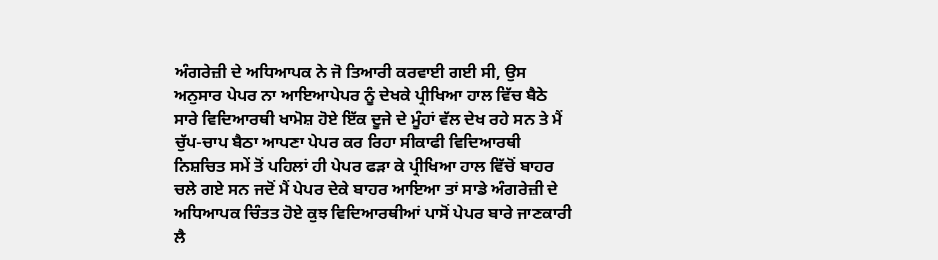ਅੰਗਰੇਜ਼ੀ ਦੇ ਅਧਿਆਪਕ ਨੇ ਜੋ ਤਿਆਰੀ ਕਰਵਾਈ ਗਈ ਸੀ, ਉਸ ਅਨੁਸਾਰ ਪੇਪਰ ਨਾ ਆਇਆਪੇਪਰ ਨੂੰ ਦੇਖਕੇ ਪ੍ਰੀਖਿਆ ਹਾਲ ਵਿੱਚ ਬੈਠੇ ਸਾਰੇ ਵਿਦਿਆਰਥੀ ਖਾਮੋਸ਼ ਹੋਏ ਇੱਕ ਦੂਜੇ ਦੇ ਮੂੰਹਾਂ ਵੱਲ ਦੇਖ ਰਹੇ ਸਨ ਤੇ ਮੈਂ ਚੁੱਪ-ਚਾਪ ਬੈਠਾ ਆਪਣਾ ਪੇਪਰ ਕਰ ਰਿਹਾ ਸੀਕਾਫੀ ਵਿਦਿਆਰਥੀ ਨਿਸ਼ਚਿਤ ਸਮੇਂ ਤੋਂ ਪਹਿਲਾਂ ਹੀ ਪੇਪਰ ਫੜਾ ਕੇ ਪ੍ਰੀਖਿਆ ਹਾਲ ਵਿੱਚੋਂ ਬਾਹਰ ਚਲੇ ਗਏ ਸਨ ਜਦੋਂ ਮੈਂ ਪੇਪਰ ਦੇਕੇ ਬਾਹਰ ਆਇਆ ਤਾਂ ਸਾਡੇ ਅੰਗਰੇਜ਼ੀ ਦੇ ਅਧਿਆਪਕ ਚਿੰਤਤ ਹੋਏ ਕੁਝ ਵਿਦਿਆਰਥੀਆਂ ਪਾਸੋਂ ਪੇਪਰ ਬਾਰੇ ਜਾਣਕਾਰੀ ਲੈ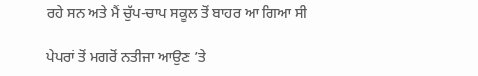ਰਹੇ ਸਨ ਅਤੇ ਮੈਂ ਚੁੱਪ-ਚਾਪ ਸਕੂਲ ਤੋਂ ਬਾਹਰ ਆ ਗਿਆ ਸੀ

ਪੇਪਰਾਂ ਤੋਂ ਮਗਰੋਂ ਨਤੀਜਾ ਆਉਣ ’ਤੇ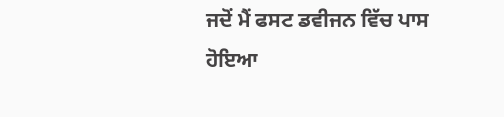ਜਦੋਂ ਮੈਂ ਫਸਟ ਡਵੀਜਨ ਵਿੱਚ ਪਾਸ ਹੋਇਆ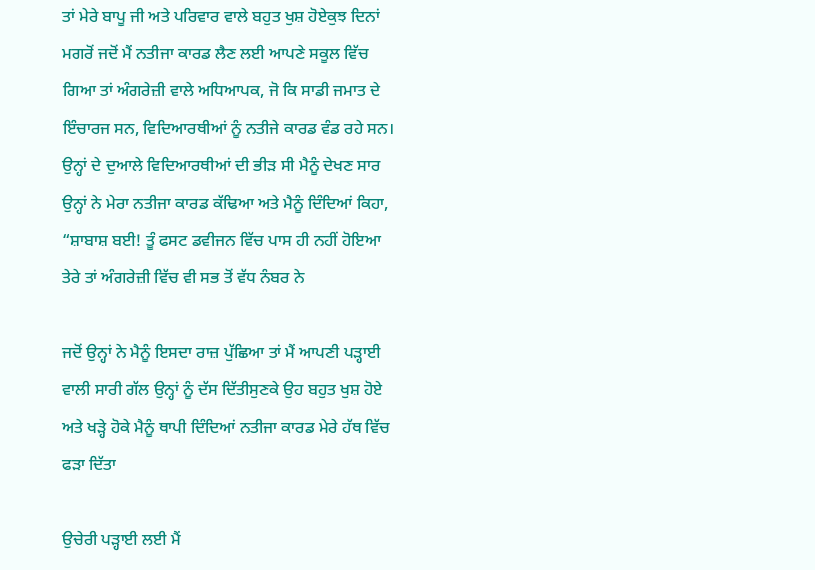ਤਾਂ ਮੇਰੇ ਬਾਪੂ ਜੀ ਅਤੇ ਪਰਿਵਾਰ ਵਾਲੇ ਬਹੁਤ ਖੁਸ਼ ਹੋਏਕੁਝ ਦਿਨਾਂ ਮਗਰੋਂ ਜਦੋਂ ਮੈਂ ਨਤੀਜਾ ਕਾਰਡ ਲੈਣ ਲਈ ਆਪਣੇ ਸਕੂਲ ਵਿੱਚ ਗਿਆ ਤਾਂ ਅੰਗਰੇਜ਼ੀ ਵਾਲੇ ਅਧਿਆਪਕ, ਜੋ ਕਿ ਸਾਡੀ ਜਮਾਤ ਦੇ ਇੰਚਾਰਜ ਸਨ, ਵਿਦਿਆਰਥੀਆਂ ਨੂੰ ਨਤੀਜੇ ਕਾਰਡ ਵੰਡ ਰਹੇ ਸਨ। ਉਨ੍ਹਾਂ ਦੇ ਦੁਆਲੇ ਵਿਦਿਆਰਥੀਆਂ ਦੀ ਭੀੜ ਸੀ ਮੈਨੂੰ ਦੇਖਣ ਸਾਰ ਉਨ੍ਹਾਂ ਨੇ ਮੇਰਾ ਨਤੀਜਾ ਕਾਰਡ ਕੱਢਿਆ ਅਤੇ ਮੈਨੂੰ ਦਿੰਦਿਆਂ ਕਿਹਾ, “ਸ਼ਾਬਾਸ਼ ਬਈ! ਤੂੰ ਫਸਟ ਡਵੀਜਨ ਵਿੱਚ ਪਾਸ ਹੀ ਨਹੀਂ ਹੋਇਆ ਤੇਰੇ ਤਾਂ ਅੰਗਰੇਜ਼ੀ ਵਿੱਚ ਵੀ ਸਭ ਤੋਂ ਵੱਧ ਨੰਬਰ ਨੇ

ਜਦੋਂ ਉਨ੍ਹਾਂ ਨੇ ਮੈਨੂੰ ਇਸਦਾ ਰਾਜ਼ ਪੁੱਛਿਆ ਤਾਂ ਮੈਂ ਆਪਣੀ ਪੜ੍ਹਾਈ ਵਾਲੀ ਸਾਰੀ ਗੱਲ ਉਨ੍ਹਾਂ ਨੂੰ ਦੱਸ ਦਿੱਤੀਸੁਣਕੇ ਉਹ ਬਹੁਤ ਖੁਸ਼ ਹੋਏ ਅਤੇ ਖੜ੍ਹੇ ਹੋਕੇ ਮੈਨੂੰ ਥਾਪੀ ਦਿੰਦਿਆਂ ਨਤੀਜਾ ਕਾਰਡ ਮੇਰੇ ਹੱਥ ਵਿੱਚ ਫੜਾ ਦਿੱਤਾ

ਉਚੇਰੀ ਪੜ੍ਹਾਈ ਲਈ ਮੈਂ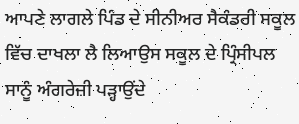ਆਪਣੇ ਲਾਗਲੇ ਪਿੰਡ ਦੇ ਸੀਨੀਅਰ ਸੈਕੰਡਰੀ ਸਕੂਲ ਵਿੱਚ ਦਾਖਲਾ ਲੈ ਲਿਆਉਸ ਸਕੂਲ ਦੇ ਪ੍ਰਿੰਸੀਪਲ ਸਾਨੂੰ ਅੰਗਰੇਜ਼ੀ ਪੜ੍ਹਾਉਂਦੇ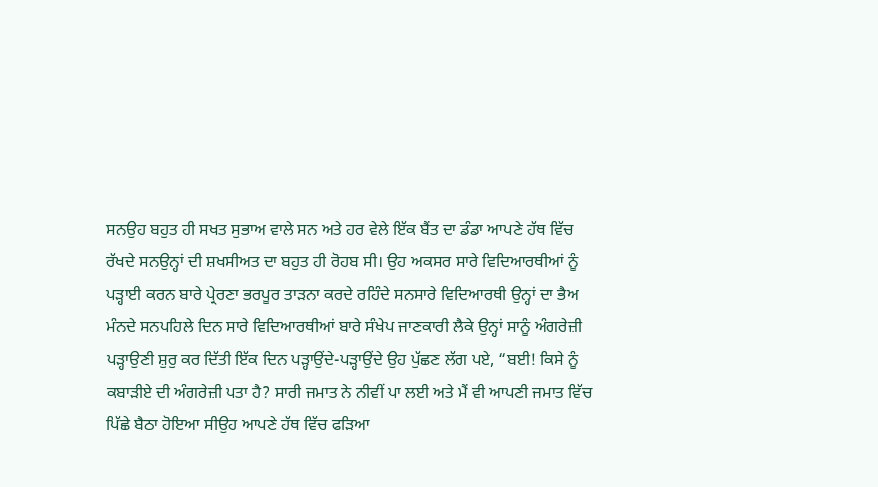ਸਨਉਹ ਬਹੁਤ ਹੀ ਸਖਤ ਸੁਭਾਅ ਵਾਲੇ ਸਨ ਅਤੇ ਹਰ ਵੇਲੇ ਇੱਕ ਬੈਂਤ ਦਾ ਡੰਡਾ ਆਪਣੇ ਹੱਥ ਵਿੱਚ ਰੱਖਦੇ ਸਨਉਨ੍ਹਾਂ ਦੀ ਸ਼ਖਸੀਅਤ ਦਾ ਬਹੁਤ ਹੀ ਰੋਹਬ ਸੀ। ਉਹ ਅਕਸਰ ਸਾਰੇ ਵਿਦਿਆਰਥੀਆਂ ਨੂੰ ਪੜ੍ਹਾਈ ਕਰਨ ਬਾਰੇ ਪ੍ਰੇਰਣਾ ਭਰਪੂਰ ਤਾੜਨਾ ਕਰਦੇ ਰਹਿੰਦੇ ਸਨਸਾਰੇ ਵਿਦਿਆਰਥੀ ਉਨ੍ਹਾਂ ਦਾ ਭੈਅ ਮੰਨਦੇ ਸਨਪਹਿਲੇ ਦਿਨ ਸਾਰੇ ਵਿਦਿਆਰਥੀਆਂ ਬਾਰੇ ਸੰਖੇਪ ਜਾਣਕਾਰੀ ਲੈਕੇ ਉਨ੍ਹਾਂ ਸਾਨੂੰ ਅੰਗਰੇਜ਼ੀ ਪੜ੍ਹਾਉਣੀ ਸ਼ੁਰੁ ਕਰ ਦਿੱਤੀ ਇੱਕ ਦਿਨ ਪੜ੍ਹਾਉਂਦੇ-ਪੜ੍ਹਾਉਂਦੇ ਉਹ ਪੁੱਛਣ ਲੱਗ ਪਏ, “ਬਈ! ਕਿਸੇ ਨੂੰ ਕਬਾੜੀਏ ਦੀ ਅੰਗਰੇਜ਼ੀ ਪਤਾ ਹੈ? ਸਾਰੀ ਜਮਾਤ ਨੇ ਨੀਵੀਂ ਪਾ ਲਈ ਅਤੇ ਮੈਂ ਵੀ ਆਪਣੀ ਜਮਾਤ ਵਿੱਚ ਪਿੱਛੇ ਬੈਠਾ ਹੋਇਆ ਸੀਉਹ ਆਪਣੇ ਹੱਥ ਵਿੱਚ ਫੜਿਆ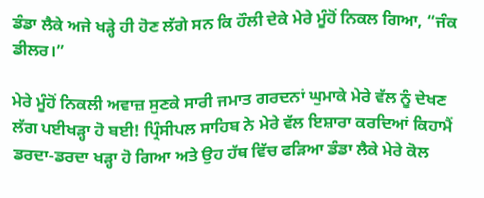ਡੰਡਾ ਲੈਕੇ ਅਜੇ ਖੜ੍ਹੇ ਹੀ ਹੋਣ ਲੱਗੇ ਸਨ ਕਿ ਹੌਲੀ ਦੇਕੇ ਮੇਰੇ ਮੂੰਹੋਂ ਨਿਕਲ ਗਿਆ, “ਜੰਕ ਡੀਲਰ।”

ਮੇਰੇ ਮੂੰਹੋਂ ਨਿਕਲੀ ਅਵਾਜ਼ ਸੁਣਕੇ ਸਾਰੀ ਜਮਾਤ ਗਰਦਨਾਂ ਘੁਮਾਕੇ ਮੇਰੇ ਵੱਲ ਨੂੰ ਦੇਖਣ ਲੱਗ ਪਈਖੜ੍ਹਾ ਹੋ ਬਈ! ਪ੍ਰਿੰਸੀਪਲ ਸਾਹਿਬ ਨੇ ਮੇਰੇ ਵੱਲ ਇਸ਼ਾਰਾ ਕਰਦਿਆਂ ਕਿਹਾਮੈਂ ਡਰਦਾ-ਡਰਦਾ ਖੜ੍ਹਾ ਹੋ ਗਿਆ ਅਤੇ ਉਹ ਹੱਥ ਵਿੱਚ ਫੜਿਆ ਡੰਡਾ ਲੈਕੇ ਮੇਰੇ ਕੋਲ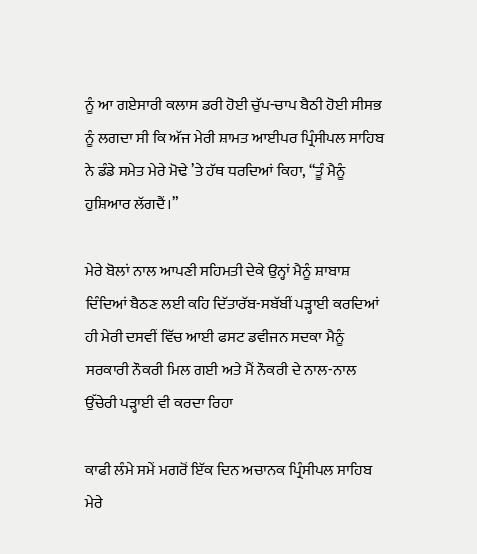ਨੂੰ ਆ ਗਏਸਾਰੀ ਕਲਾਸ ਡਰੀ ਹੋਈ ਚੁੱਪ-ਚਾਪ ਬੈਠੀ ਹੋਈ ਸੀਸਭ ਨੂੰ ਲਗਦਾ ਸੀ ਕਿ ਅੱਜ ਮੇਰੀ ਸ਼ਾਮਤ ਆਈਪਰ ਪ੍ਰਿੰਸੀਪਲ ਸਾਹਿਬ ਨੇ ਡੰਡੇ ਸਮੇਤ ਮੇਰੇ ਮੋਢੇ ’ਤੇ ਹੱਥ ਧਰਦਿਆਂ ਕਿਹਾ, “ਤੂੰ ਮੈਨੂੰ ਹੁਸ਼ਿਆਰ ਲੱਗਦੈਂ।”

ਮੇਰੇ ਬੋਲਾਂ ਨਾਲ ਆਪਣੀ ਸਹਿਮਤੀ ਦੇਕੇ ਉਨ੍ਹਾਂ ਮੈਨੂੰ ਸ਼ਾਬਾਸ਼ ਦਿੰਦਿਆਂ ਬੈਠਣ ਲਈ ਕਹਿ ਦਿੱਤਾਰੱਬ-ਸਬੱਬੀਂ ਪੜ੍ਹਾਈ ਕਰਦਿਆਂ ਹੀ ਮੇਰੀ ਦਸਵੀਂ ਵਿੱਚ ਆਈ ਫਸਟ ਡਵੀਜਨ ਸਦਕਾ ਮੈਨੂੰ ਸਰਕਾਰੀ ਨੌਕਰੀ ਮਿਲ ਗਈ ਅਤੇ ਮੈਂ ਨੌਕਰੀ ਦੇ ਨਾਲ-ਨਾਲ ਉੱਚੇਰੀ ਪੜ੍ਹਾਈ ਵੀ ਕਰਦਾ ਰਿਹਾ

ਕਾਫੀ ਲੰਮੇ ਸਮੇਂ ਮਗਰੋਂ ਇੱਕ ਦਿਨ ਅਚਾਨਕ ਪ੍ਰਿੰਸੀਪਲ ਸਾਹਿਬ ਮੇਰੇ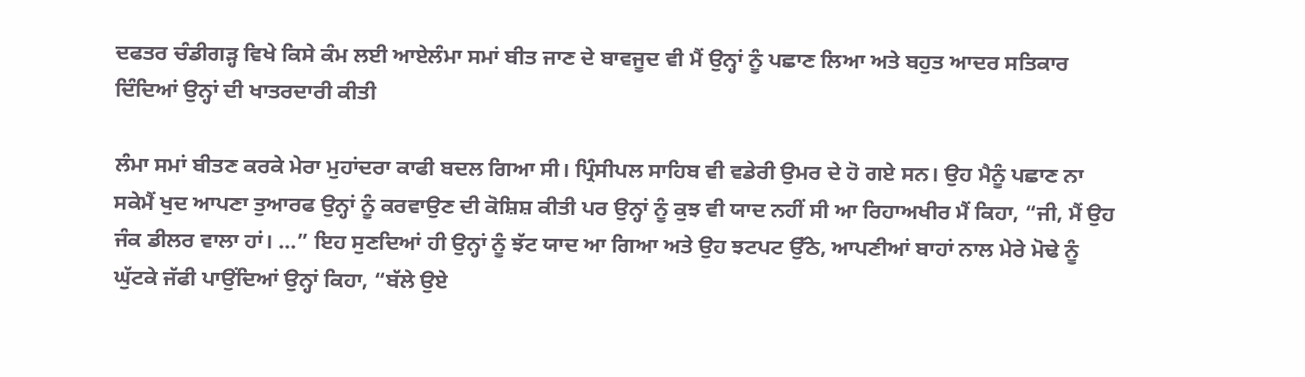ਦਫਤਰ ਚੰਡੀਗੜ੍ਹ ਵਿਖੇ ਕਿਸੇ ਕੰਮ ਲਈ ਆਏਲੰਮਾ ਸਮਾਂ ਬੀਤ ਜਾਣ ਦੇ ਬਾਵਜੂਦ ਵੀ ਮੈਂ ਉਨ੍ਹਾਂ ਨੂੰ ਪਛਾਣ ਲਿਆ ਅਤੇ ਬਹੁਤ ਆਦਰ ਸਤਿਕਾਰ ਦਿੰਦਿਆਂ ਉਨ੍ਹਾਂ ਦੀ ਖਾਤਰਦਾਰੀ ਕੀਤੀ

ਲੰਮਾ ਸਮਾਂ ਬੀਤਣ ਕਰਕੇ ਮੇਰਾ ਮੁਹਾਂਦਰਾ ਕਾਫੀ ਬਦਲ ਗਿਆ ਸੀ। ਪ੍ਰਿੰਸੀਪਲ ਸਾਹਿਬ ਵੀ ਵਡੇਰੀ ਉਮਰ ਦੇ ਹੋ ਗਏ ਸਨ। ਉਹ ਮੈਨੂੰ ਪਛਾਣ ਨਾ ਸਕੇਮੈਂ ਖੁਦ ਆਪਣਾ ਤੁਆਰਫ ਉਨ੍ਹਾਂ ਨੂੰ ਕਰਵਾਉਣ ਦੀ ਕੋਸ਼ਿਸ਼ ਕੀਤੀ ਪਰ ਉਨ੍ਹਾਂ ਨੂੰ ਕੁਝ ਵੀ ਯਾਦ ਨਹੀਂ ਸੀ ਆ ਰਿਹਾਅਖੀਰ ਮੈਂ ਕਿਹਾ, “ਜੀ, ਮੈਂ ਉਹ ਜੰਕ ਡੀਲਰ ਵਾਲਾ ਹਾਂ। ...” ਇਹ ਸੁਣਦਿਆਂ ਹੀ ਉਨ੍ਹਾਂ ਨੂੰ ਝੱਟ ਯਾਦ ਆ ਗਿਆ ਅਤੇ ਉਹ ਝਟਪਟ ਉੱਠੇ, ਆਪਣੀਆਂ ਬਾਹਾਂ ਨਾਲ ਮੇਰੇ ਮੋਢੇ ਨੂੰ ਘੁੱਟਕੇ ਜੱਫੀ ਪਾਉਂਦਿਆਂ ਉਨ੍ਹਾਂ ਕਿਹਾ, “ਬੱਲੇ ਉਏ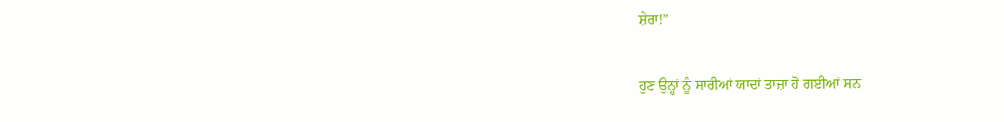ਸ਼ੇਰਾ!”

ਹੁਣ ਉਨ੍ਹਾਂ ਨੂੰ ਸਾਰੀਆਂ ਯਾਦਾਂ ਤਾਜ਼ਾ ਹੋ ਗਈਆਂ ਸਨ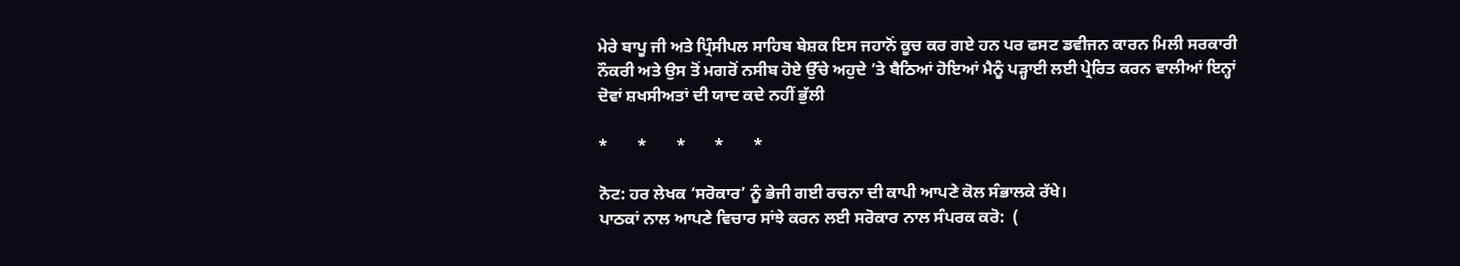ਮੇਰੇ ਬਾਪੂ ਜੀ ਅਤੇ ਪ੍ਰਿੰਸੀਪਲ ਸਾਹਿਬ ਬੇਸ਼ਕ ਇਸ ਜਹਾਨੋਂ ਕੂਚ ਕਰ ਗਏ ਹਨ ਪਰ ਫਸਟ ਡਵੀਜਨ ਕਾਰਨ ਮਿਲੀ ਸਰਕਾਰੀ ਨੌਕਰੀ ਅਤੇ ਉਸ ਤੋਂ ਮਗਰੋਂ ਨਸੀਬ ਹੋਏ ਉੱਚੇ ਅਹੁਦੇ ’ਤੇ ਬੈਠਿਆਂ ਹੋਇਆਂ ਮੈਨੂੰ ਪੜ੍ਹਾਈ ਲਈ ਪ੍ਰੇਰਿਤ ਕਰਨ ਵਾਲੀਆਂ ਇਨ੍ਹਾਂ ਦੋਵਾਂ ਸ਼ਖਸੀਅਤਾਂ ਦੀ ਯਾਦ ਕਦੇ ਨਹੀਂ ਭੁੱਲੀ

*       *       *       *       *

ਨੋਟ: ਹਰ ਲੇਖਕ ‘ਸਰੋਕਾਰ’ ਨੂੰ ਭੇਜੀ ਗਈ ਰਚਨਾ ਦੀ ਕਾਪੀ ਆਪਣੇ ਕੋਲ ਸੰਭਾਲਕੇ ਰੱਖੇ।
ਪਾਠਕਾਂ ਨਾਲ ਆਪਣੇ ਵਿਚਾਰ ਸਾਂਝੇ ਕਰਨ ਲਈ ਸਰੋਕਾਰ ਨਾਲ ਸੰਪਰਕ ਕਰੋ:  (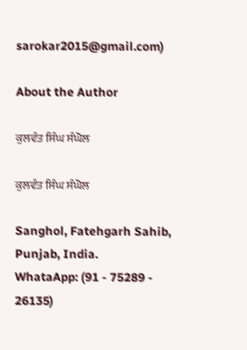sarokar2015@gmail.com)

About the Author

ਕੁਲਵੰਤ ਸਿੰਘ ਸੰਘੋਲ

ਕੁਲਵੰਤ ਸਿੰਘ ਸੰਘੋਲ

Sanghol, Fatehgarh Sahib, Punjab, India.
WhataApp: (91 - 75289 - 26135)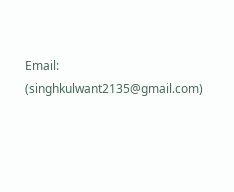Email: (singhkulwant2135@gmail.com)